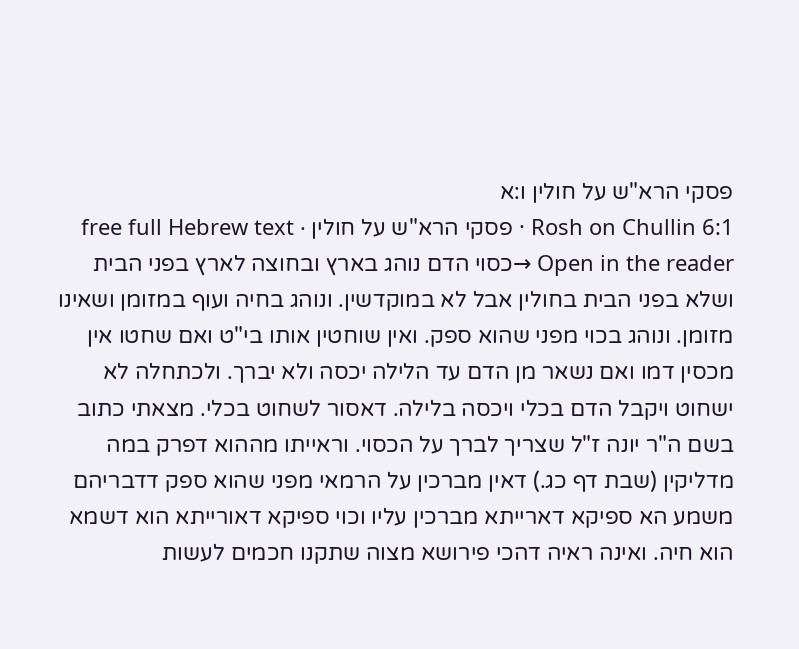פסקי הרא"ש על חולין ו:א
Rosh on Chullin 6:1 · פסקי הרא"ש על חולין · free full Hebrew text
Open in the reader →כסוי הדם נוהג בארץ ובחוצה לארץ בפני הבית ושלא בפני הבית בחולין אבל לא במוקדשין. ונוהג בחיה ועוף במזומן ושאינו מזומן. ונוהג בכוי מפני שהוא ספק. ואין שוחטין אותו בי"ט ואם שחטו אין מכסין דמו ואם נשאר מן הדם עד הלילה יכסה ולא יברך. ולכתחלה לא ישחוט ויקבל הדם בכלי ויכסה בלילה. דאסור לשחוט בכלי. מצאתי כתוב בשם ה"ר יונה ז"ל שצריך לברך על הכסוי. וראייתו מההוא דפרק במה מדליקין (שבת דף כג.) דאין מברכין על הרמאי מפני שהוא ספק דדבריהם משמע הא ספיקא דארייתא מברכין עליו וכוי ספיקא דאורייתא הוא דשמא הוא חיה. ואינה ראיה דהכי פירושא מצוה שתקנו חכמים לעשות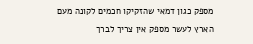מספק כגון דמאי שהזקיקו חכמים לקונה מעם הארץ לעשר מספק אין צריך לברך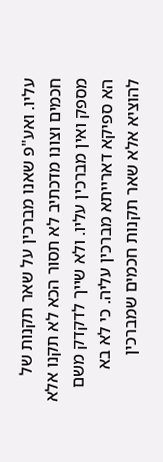עליו. ואע"פ שאנו מברכין על שאר תקנות של חכמים וצונו מדכתיב לא תסור הכא לא תקנו אלא מספק ואין מברכין עליו. ולא שייך לדקדק משם הא ספיקא דארייתא מברכין עליה. כי לא בא להוציא אלא שאר תקנות חכמים שמברכין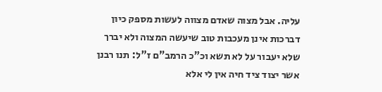עליה. אבל מצוה שאדם מצווה לעשות מספק כיון דברכות אינן מעכבות טוב שיעשה המצוה ולא יברך שלא יעבור על לא תשא וכ"כ הרמב"ם ז"ל: תנו רבנן אשר יצוד ציד חיה אין לי אלא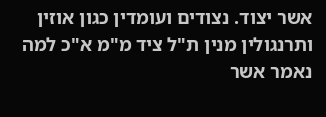אשר יצוד. נצודים ועומדין כגון אוזין ותרנגולין מנין ת"ל ציד מ"מ א"כ למה נאמר אשר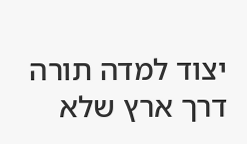יצוד למדה תורה דרך ארץ שלא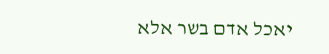יאכל אדם בשר אלא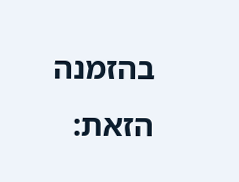בהזמנה הזאת: